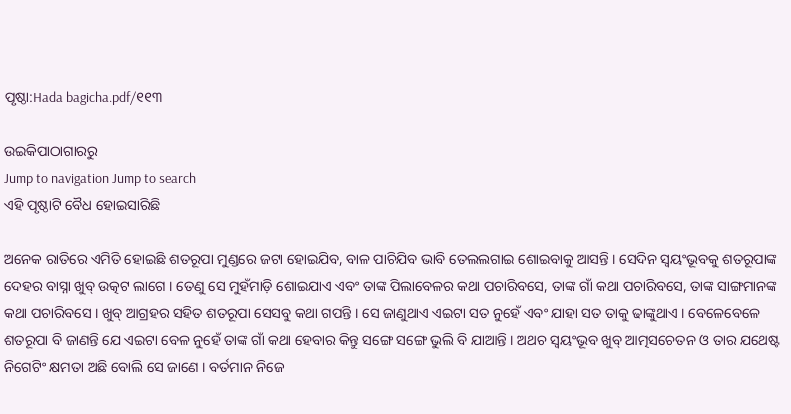ପୃଷ୍ଠା:Hada bagicha.pdf/୧୧୩

ଉଇକିପାଠାଗାର‌ରୁ
Jump to navigation Jump to search
ଏହି ପୃଷ୍ଠାଟି ବୈଧ ହୋଇସାରିଛି

ଅନେକ ରାତିରେ ଏମିତି ହୋଇଛି ଶତରୂପା ମୁଣ୍ଡରେ ଜଟା ହୋଇଯିବ, ବାଳ ପାଚିଯିବ ଭାବି ତେଲଲଗାଇ ଶୋଇବାକୁ ଆସନ୍ତି । ସେଦିନ ସ୍ୱୟଂଭୂବକୁ ଶତରୂପାଙ୍କ ଦେହର ବାସ୍ନା ଖୁବ୍ ଉତ୍କଟ ଲାଗେ । ତେଣୁ ସେ ମୁହଁମାଡ଼ି ଶୋଇଯାଏ ଏବଂ ତାଙ୍କ ପିଲାବେଳର କଥା ପଚାରିବସେ, ତାଙ୍କ ଗାଁ କଥା ପଚାରିବସେ, ତାଙ୍କ ସାଙ୍ଗମାନଙ୍କ କଥା ପଚାରିବସେ । ଖୁବ୍ ଆଗ୍ରହର ସହିତ ଶତରୂପା ସେସବୁ କଥା ଗପନ୍ତି । ସେ ଜାଣୁଥାଏ ଏଇଟା ସତ ନୁହେଁ ଏବଂ ଯାହା ସତ ତାକୁ ଢାଙ୍କୁଥାଏ । ବେଳେବେଳେ ଶତରୂପା ବି ଜାଣନ୍ତି ଯେ ଏଇଟା ବେଳ ନୁହେଁ ତାଙ୍କ ଗାଁ କଥା ହେବାର କିନ୍ତୁ ସଙ୍ଗେ ସଙ୍ଗେ ଭୁଲି ବି ଯାଆନ୍ତି । ଅଥଚ ସ୍ୱୟଂଭୂବ ଖୁବ୍ ଆତ୍ମସଚେତନ ଓ ତାର ଯଥେଷ୍ଟ ନିଗେଟିଂ କ୍ଷମତା ଅଛି ବୋଲି ସେ ଜାଣେ । ବର୍ତମାନ ନିଜେ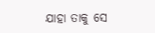ଯାହା ତାକୁ ସେ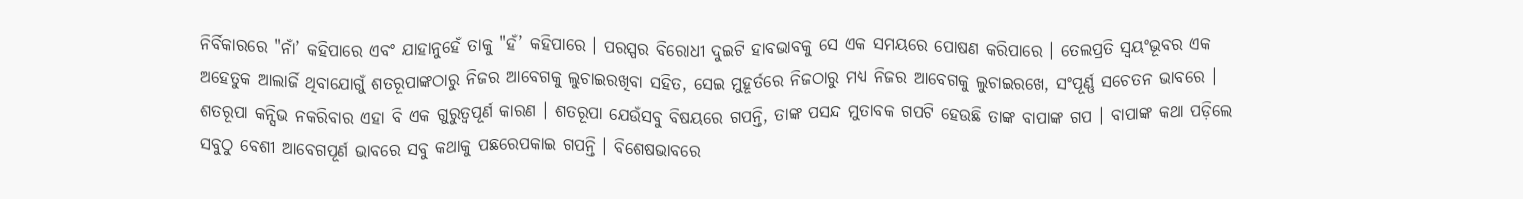ନିର୍ବିକାରରେ "ନାଁ’ କହିପାରେ ଏବଂ ଯାହାନୁହେଁ ତାକୁ "ହଁ’ କହିପାରେ । ପରସ୍ପର ବିରୋଧୀ ଦୁଇଟି ହାବଭାବକୁ ସେ ଏକ ସମୟରେ ପୋଷଣ କରିପାରେ । ତେଲପ୍ରତି ସ୍ୱୟଂଭୂବର ଏକ ଅହେତୁକ ଆଲାର୍ଜି ଥିବାଯୋଗୁଁ ଶତରୂପାଙ୍କଠାରୁ ନିଜର ଆବେଗକୁ ଲୁଚାଇରଖିବା ସହିତ, ସେଇ ମୁହୂର୍ତରେ ନିଜଠାରୁ ମଧ୍ୟ ନିଜର ଆବେଗକୁ ଲୁଚାଇରଖେ, ସଂପୂର୍ଣ୍ଣ ସଚେତନ ଭାବରେ । ଶତରୂପା କନ୍ସିଭ ନକରିବାର ଏହା ବି ଏକ ଗୁରୁତ୍ୱପୂର୍ଣ କାରଣ । ଶତରୂପା ଯେଉଁସବୁ ବିଷୟରେ ଗପନ୍ତି, ତାଙ୍କ ପସନ୍ଦ ମୁତାବକ ଗପଟି ହେଉଛି ତାଙ୍କ ବାପାଙ୍କ ଗପ । ବାପାଙ୍କ କଥା ପଡ଼ିଲେ ସବୁଠୁ ବେଶୀ ଆବେଗପୂର୍ଣ ଭାବରେ ସବୁ କଥାକୁ ପଛରେପକାଇ ଗପନ୍ତି । ବିଶେଷଭାବରେ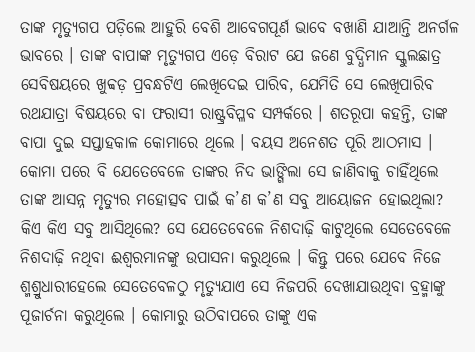ତାଙ୍କ ମୃତ୍ୟୁଗପ ପଡ଼ିଲେ ଆହୁରି ବେଶି ଆବେଗପୂର୍ଣ ଭାବେ ବଖାଣି ଯାଆନ୍ତି ଅନର୍ଗଳ ଭାବରେ । ତାଙ୍କ ବାପାଙ୍କ ମୃତ୍ୟୁଗପ ଏଡ଼େ ବିରାଟ ଯେ ଜଣେ ବୁଦ୍ଧିମାନ ସ୍କୁଲଛାତ୍ର ସେବିଷୟରେ ଖୁବ୍ବଡ଼ ପ୍ରବନ୍ଧଟିଏ ଲେଖିଦେଇ ପାରିବ, ଯେମିତି ସେ ଲେଖିପାରିବ ରଥଯାତ୍ରା ବିଷୟରେ ବା ଫରାସୀ ରାଷ୍ଟ୍ରବିପ୍ଳବ ସମ୍ପର୍କରେ । ଶତରୂପା କହନ୍ତି, ତାଙ୍କ ବାପା ଦୁଇ ସପ୍ତାହକାଳ କୋମାରେ ଥିଲେ । ବୟସ ଅନେଶତ ପୂରି ଆଠମାସ । କୋମା ପରେ ବି ଯେତେବେଳେ ତାଙ୍କର ନିଦ ଭାଙ୍ଗିଲା ସେ ଜାଣିବାକୁ ଚାହିଁଥିଲେ ତାଙ୍କ ଆସନ୍ନ ମୃତ୍ୟୁର ମହୋତ୍ସବ ପାଇଁ କ’ଣ କ’ଣ ସବୁ ଆୟୋଜନ ହୋଇଥିଲା? କିଏ କିଏ ସବୁ ଆସିଥିଲେ? ସେ ଯେତେବେଳେ ନିଶଦାଢ଼ି କାଟୁଥିଲେ ସେତେବେଳେ ନିଶଦାଢ଼ି ନଥିବା ଈଶ୍ୱରମାନଙ୍କୁ ଉପାସନା କରୁଥିଲେ । କିନ୍ତୁ ପରେ ଯେବେ ନିଜେ ଶ୍ମଶ୍ରୁଧାରୀହେଲେ ସେତେବେଳଠୁ ମୃତ୍ୟୁଯାଏ ସେ ନିଜପରି ଦେଖାଯାଉଥିବା ବ୍ରହ୍ମାଙ୍କୁ ପୂଜାର୍ଚନା କରୁଥିଲେ । କୋମାରୁ ଉଠିବାପରେ ତାଙ୍କୁ ଏକ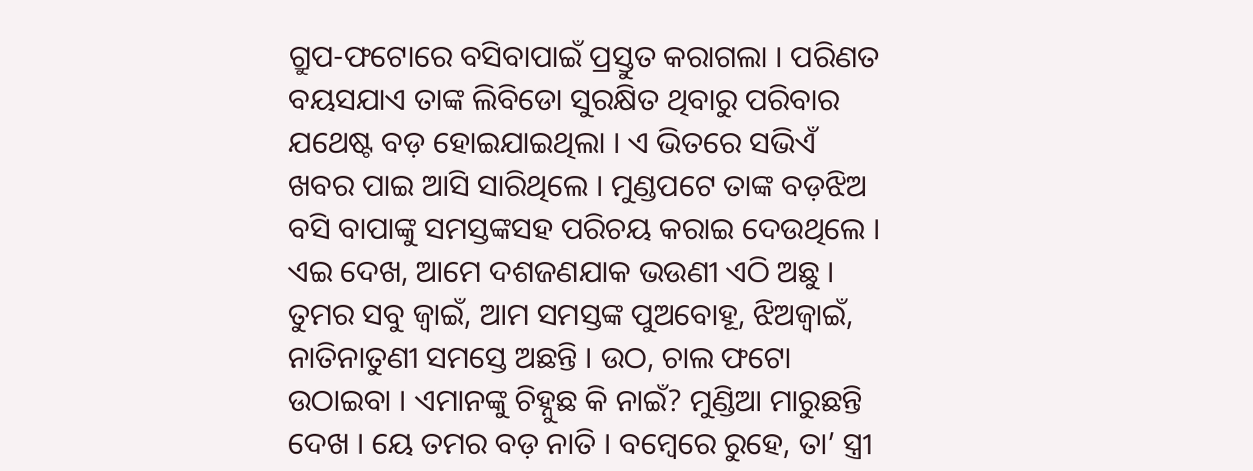ଗ୍ରୁପ-ଫଟୋରେ ବସିବାପାଇଁ ପ୍ରସ୍ତୁତ କରାଗଲା । ପରିଣତ ବୟସଯାଏ ତାଙ୍କ ଲିବିଡୋ ସୁରକ୍ଷିତ ଥିବାରୁ ପରିବାର ଯଥେଷ୍ଟ ବଡ଼ ହୋଇଯାଇଥିଲା । ଏ ଭିତରେ ସଭିଏଁ ଖବର ପାଇ ଆସି ସାରିଥିଲେ । ମୁଣ୍ଡପଟେ ତାଙ୍କ ବଡ଼ଝିଅ ବସି ବାପାଙ୍କୁ ସମସ୍ତଙ୍କସହ ପରିଚୟ କରାଇ ଦେଉଥିଲେ । ଏଇ ଦେଖ, ଆମେ ଦଶଜଣଯାକ ଭଉଣୀ ଏଠି ଅଛୁ । ତୁମର ସବୁ ଜ୍ୱାଇଁ, ଆମ ସମସ୍ତଙ୍କ ପୁଅବୋହୂ, ଝିଅଜ୍ୱାଇଁ, ନାତିନାତୁଣୀ ସମସ୍ତେ ଅଛନ୍ତି । ଉଠ, ଚାଲ ଫଟୋ ଉଠାଇବା । ଏମାନଙ୍କୁ ଚିହ୍ନୁଛ କି ନାଇଁ? ମୁଣ୍ଡିଆ ମାରୁଛନ୍ତି ଦେଖ । ୟେ ତମର ବଡ଼ ନାତି । ବମ୍ବେରେ ରୁହେ, ତା’ ସ୍ତ୍ରୀ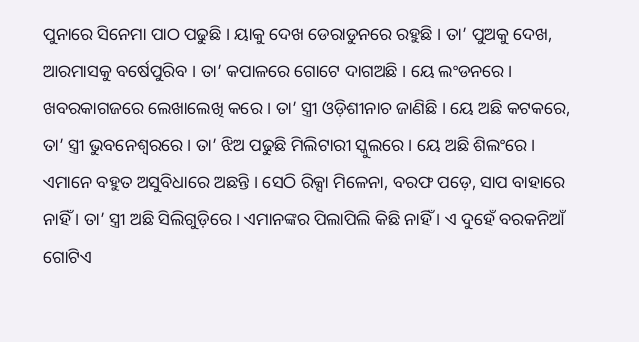ପୁନାରେ ସିନେମା ପାଠ ପଢୁଛି । ୟାକୁ ଦେଖ ଡେରାଡୁନରେ ରହୁଛି । ତା’ ପୁଅକୁ ଦେଖ, ଆରମାସକୁ ବର୍ଷେପୁରିବ । ତା’ କପାଳରେ ଗୋଟେ ଦାଗଅଛି । ୟେ ଲଂଡନରେ । ଖବରକାଗଜରେ ଲେଖାଲେଖି କରେ । ତା’ ସ୍ତ୍ରୀ ଓଡ଼ିଶୀନାଚ ଜାଣିଛି । ୟେ ଅଛି କଟକରେ, ତା’ ସ୍ତ୍ରୀ ଭୁବନେଶ୍ୱରରେ । ତା’ ଝିଅ ପଢୁଛି ମିଲିଟାରୀ ସ୍କୁଲରେ । ୟେ ଅଛି ଶିଲଂରେ । ଏମାନେ ବହୁତ ଅସୁବିଧାରେ ଅଛନ୍ତି । ସେଠି ରିକ୍ସା ମିଳେନା, ବରଫ ପଡ଼େ, ସାପ ବାହାରେ ନାହିଁ । ତା’ ସ୍ତ୍ରୀ ଅଛି ସିଲିଗୁଡ଼ିରେ । ଏମାନଙ୍କର ପିଲାପିଲି କିଛି ନାହିଁ । ଏ ଦୁହେଁ ବରକନିଆଁ ଗୋଟିଏ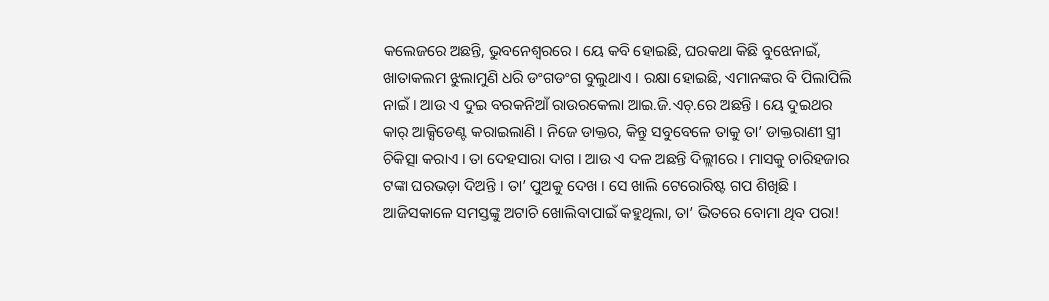କଲେଜରେ ଅଛନ୍ତି, ଭୁବନେଶ୍ୱରରେ । ୟେ କବି ହୋଇଛି, ଘରକଥା କିଛି ବୁଝେନାଇଁ, ଖାତାକଲମ ଝୁଲାମୁଣି ଧରି ଡଂଗଡଂଗ ବୁଲୁଥାଏ । ରକ୍ଷା ହୋଇଛି, ଏମାନଙ୍କର ବି ପିଲାପିଲି ନାଇଁ । ଆଉ ଏ ଦୁଇ ବରକନିଆଁ ରାଉରକେଲା ଆଇ.ଜି.ଏଚ୍.ରେ ଅଛନ୍ତି । ୟେ ଦୁଇଥର କାର୍ ଆକ୍ସିଡେଣ୍ଟ କରାଇଲାଣି । ନିଜେ ଡାକ୍ତର, କିନ୍ତୁ ସବୁବେଳେ ତାକୁ ତା’ ଡାକ୍ତରାଣୀ ସ୍ତ୍ରୀ ଚିକିତ୍ସା କରାଏ । ତା ଦେହସାରା ଦାଗ । ଆଉ ଏ ଦଳ ଅଛନ୍ତି ଦିଲ୍ଲୀରେ । ମାସକୁ ଚାରିହଜାର ଟଙ୍କା ଘରଭଡ଼ା ଦିଅନ୍ତି । ତା’ ପୁଅକୁ ଦେଖ । ସେ ଖାଲି ଟେରୋରିଷ୍ଟ ଗପ ଶିଖିଛି । ଆଜିସକାଳେ ସମସ୍ତଙ୍କୁ ଅଟାଚି ଖୋଲିବାପାଇଁ କହୁଥିଲା, ତା’ ଭିତରେ ବୋମା ଥିବ ପରା!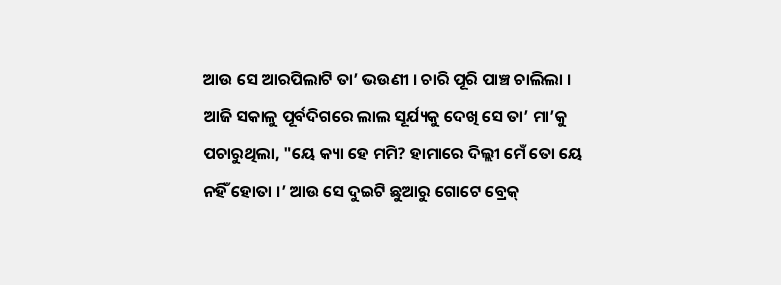ଆଉ ସେ ଆରପିଲାଟି ତା’ ଭଉଣୀ । ଚାରି ପୂରି ପାଞ୍ଚ ଚାଲିଲା । ଆଜି ସକାଳୁ ପୂର୍ବଦିଗରେ ଲାଲ ସୂର୍ଯ୍ୟକୁ ଦେଖି ସେ ତା’ ମା’କୁ ପଚାରୁଥିଲା, "ୟେ କ୍ୟା ହେ ମମି? ହାମାରେ ଦିଲ୍ଲୀ ମେଁ ତୋ ୟେ ନହିଁ ହୋତା ।’ ଆଉ ସେ ଦୁଇଟି ଛୁଆରୁ ଗୋଟେ ବ୍ରେକ୍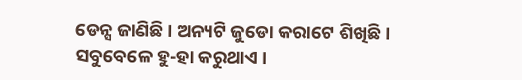ଡେନ୍ସ ଜାଣିଛି । ଅନ୍ୟଟି ଜୁଡୋ କରାଟେ ଶିଖିଛି । ସବୁବେଳେ ହୁ-ହା କରୁଥାଏ ।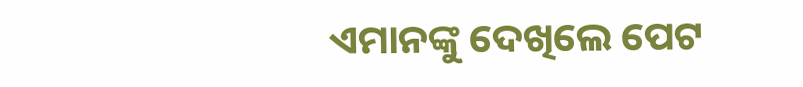ଏମାନଙ୍କୁ ଦେଖିଲେ ପେଟ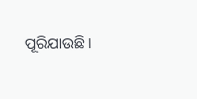ପୂରିଯାଉଛି ।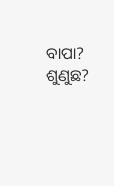ବାପା? ଶୁଣୁଛ?